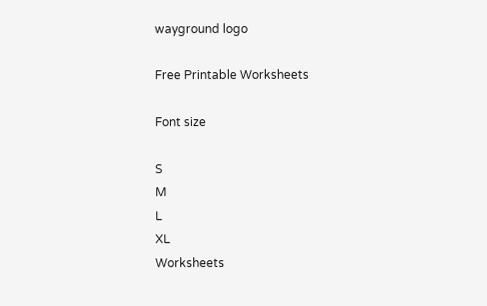wayground logo

Free Printable Worksheets

Font size

S
M
L
XL
Worksheets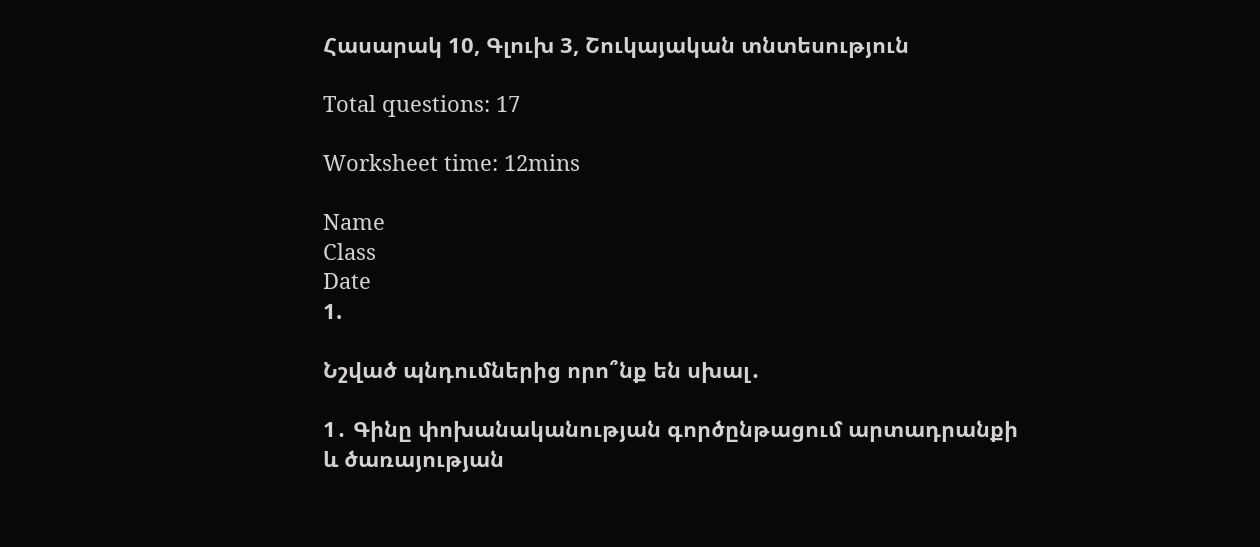Հասարակ 10, Գլուխ 3, Շուկայական տնտեսություն

Total questions: 17

Worksheet time: 12mins

Name
Class
Date
1.

Նշված պնդումներից որո՞նք են սխալ․

1․ Գինը փոխանականության գործընթացում արտադրանքի և ծառայության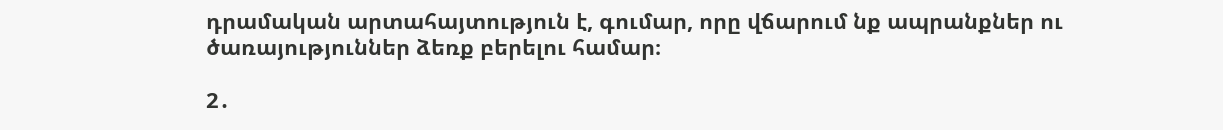դրամական արտահայտություն է, գումար, որը վճարում նք ապրանքներ ու ծառայություններ ձեռք բերելու համար։

2․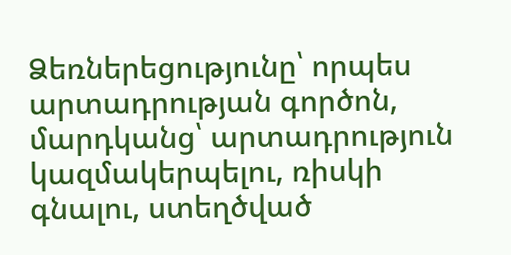Ձեռներեցությունը՝ որպես արտադրության գործոն, մարդկանց՝ արտադրություն կազմակերպելու, ռիսկի գնալու, ստեղծված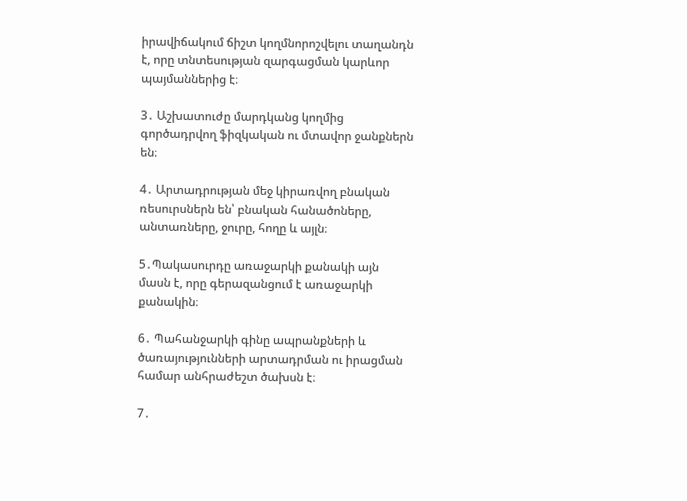իրավիճակում ճիշտ կողմնորոշվելու տաղանդն է, որը տնտեսության զարգացման կարևոր պայմաններից է։

3․ Աշխատուժը մարդկանց կողմից գործադրվող ֆիզկական ու մտավոր ջանքներն են։

4․ Արտադրության մեջ կիրառվող բնական ռեսուրսներն են՝ բնական հանածոները, անտառները, ջուրը, հողը և այլն։

5․Պակասուրդը առաջարկի քանակի այն մասն է, որը գերազանցում է առաջարկի քանակին։

6․ Պահանջարկի գինը ապրանքների և ծառայությունների արտադրման ու իրացման համար անհրաժեշտ ծախսն է։

7․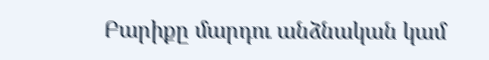Բարիքը մարդու անձնական կամ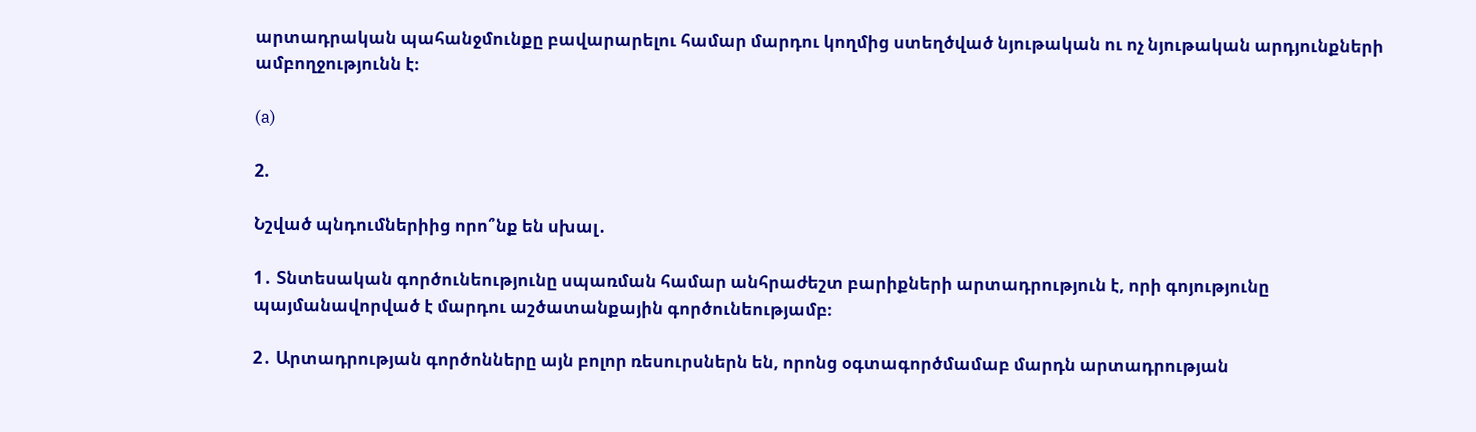արտադրական պահանջմունքը բավարարելու համար մարդու կողմից ստեղծված նյութական ու ոչ նյութական արդյունքների ամբողջությունն է։

(a)

2.

Նշված պնդումներիից որո՞նք են սխալ․

1․ Տնտեսական գործունեությունը սպառման համար անհրաժեշտ բարիքների արտադրություն է, որի գոյությունը պայմանավորված է մարդու աշծատանքային գործունեությամբ։

2․ Արտադրության գործոնները այն բոլոր ռեսուրսներն են, որոնց օգտագործմամաբ մարդն արտադրության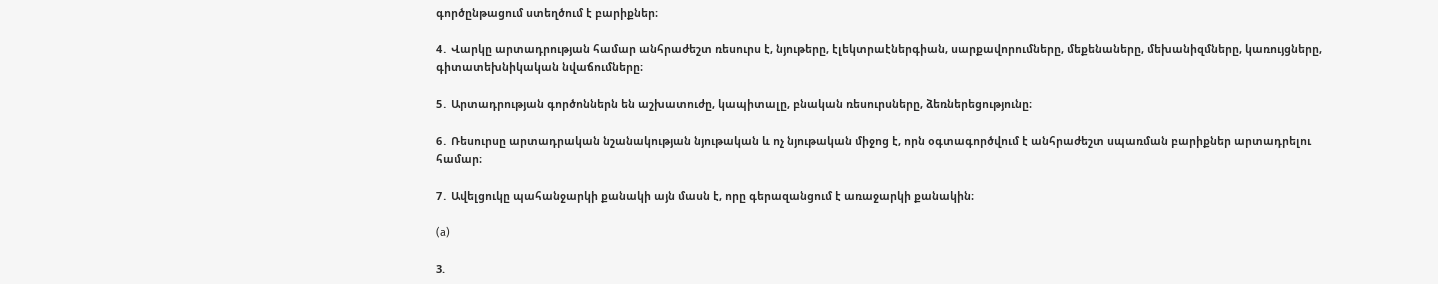գործընթացում ստեղծում է բարիքներ։

4․ Վարկը արտադրության համար անհրաժեշտ ռեսուրս է, նյութերը, էլեկտրաէներգիան, սարքավորումները, մեքենաները, մեխանիզմները, կառույցները, գիտատեխնիկական նվաճումները։

5․ Արտադրության գործոններն են աշխատուժը, կապիտալը, բնական ռեսուրսները, ձեռներեցությունը։

6․ Ռեսուրսը արտադրական նշանակության նյութական և ոչ նյութական միջոց է, որն օգտագործվում է անհրաժեշտ սպառման բարիքներ արտադրելու համար։

7․ Ավելցուկը պահանջարկի քանակի այն մասն է, որը գերազանցում է առաջարկի քանակին։

(a)

3.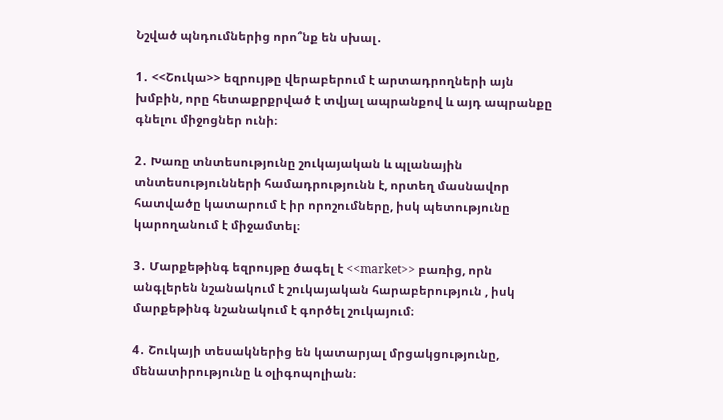Նշված պնդումներից որո՞նք են սխալ․

1․ <<Շուկա>> եզրույթը վերաբերում է արտադրողների այն խմբին, որը հետաքրքրված է տվյալ ապրանքով և այդ ապրանքը գնելու միջոցներ ունի։

2․ Խառը տնտեսությունը շուկայական և պլանային տնտեսությունների համադրությունն է, որտեղ մասնավոր հատվածը կատարում է իր որոշումները, իսկ պետությունը կարողանում է միջամտել։

3․ Մարքեթինգ եզրույթը ծագել է <<market>> բառից, որն անգլերեն նշանակում է շուկայական հարաբերություն , իսկ մարքեթինգ նշանակում է գործել շուկայում։

4․ Շուկայի տեսակներից են կատարյալ մրցակցությունը, մենատիրությունը և օլիգոպոլիան։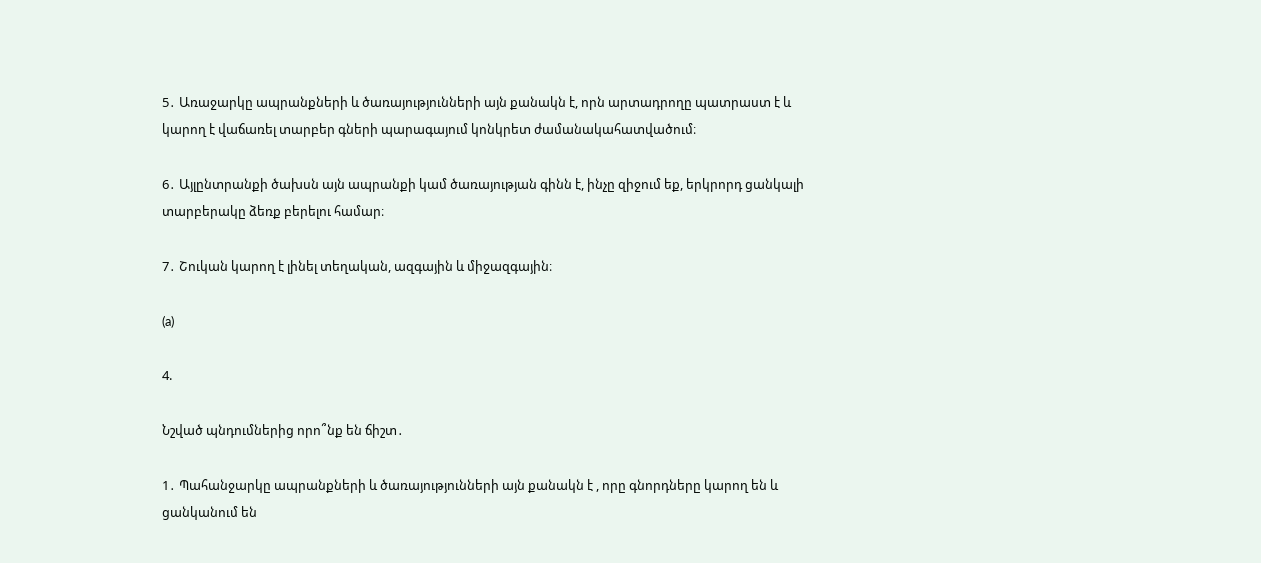5․ Առաջարկը ապրանքների և ծառայությունների այն քանակն է, որն արտադրողը պատրաստ է և կարող է վաճառել տարբեր գների պարագայում կոնկրետ ժամանակահատվածում։

6․ Այլընտրանքի ծախսն այն ապրանքի կամ ծառայության գինն է, ինչը զիջում եք, երկրորդ ցանկալի տարբերակը ձեռք բերելու համար։

7․ Շուկան կարող է լինել տեղական, ազգային և միջազգային։

(a)

4.

Նշված պնդումներից որո՞նք են ճիշտ․

1․ Պահանջարկը ապրանքների և ծառայությունների այն քանակն է , որը գնորդները կարող են և ցանկանում են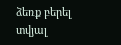ձեռք բերել տվյալ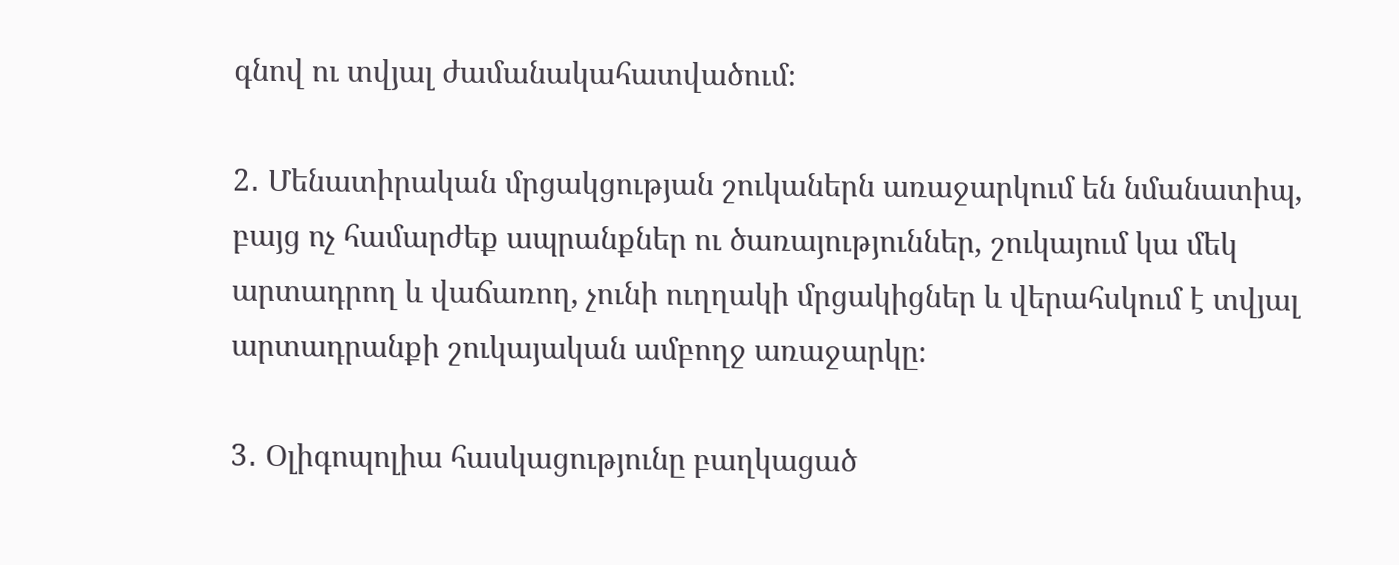գնով ու տվյալ ժամանակահատվածում։

2․ Մենատիրական մրցակցության շուկաներն առաջարկում են նմանատիպ, բայց ոչ համարժեք ապրանքներ ու ծառայություններ, շուկայում կա մեկ արտադրող և վաճառող, չունի ուղղակի մրցակիցներ և վերահսկում է տվյալ արտադրանքի շուկայական ամբողջ առաջարկը։

3․ Օլիգոպոլիա հասկացությունը բաղկացած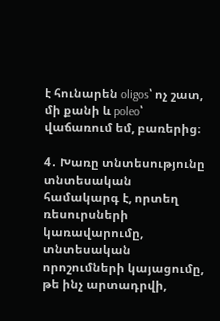է հունարեն oligos՝ ոչ շատ, մի քանի և poleo՝ վաճառում եմ, բառերից։

4․ Խառը տնտեսությունը տնտեսական համակարգ է, որտեղ ռեսուրսների կառավարումը, տնտեսական որոշումների կայացումը, թե ինչ արտադրվի,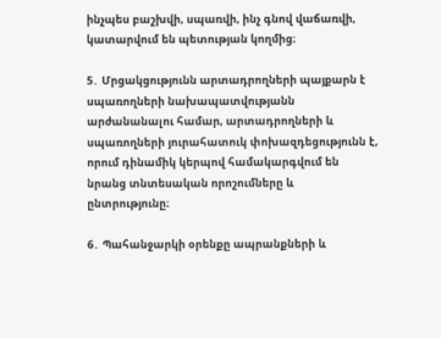ինչպես բաշխվի, սպառվի, ինչ գնով վաճառվի, կատարվում են պետության կողմից։

5․ Մրցակցությունն արտադրողների պայքարն է սպառողների նախապատվությանն արժանանալու համար, արտադրողների և սպառողների յուրահատուկ փոխազդեցությունն է, որում դինամիկ կերպով համակարգվում են նրանց տնտեսական որոշումները և ընտրությունը։

6․ Պահանջարկի օրենքը ապրանքների և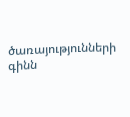ծառայությունների գինն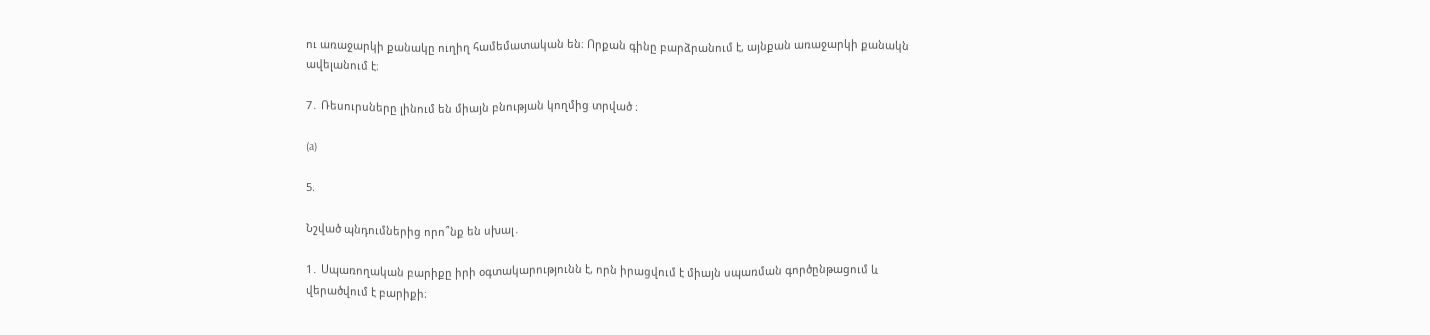ու առաջարկի քանակը ուղիղ համեմատական են։ Որքան գինը բարձրանում է, այնքան առաջարկի քանակն ավելանում է։

7․ Ռեսուրսները լինում են միայն բնության կողմից տրված ։

(a)

5.

Նշված պնդումներից որո՞նք են սխալ․

1․ Սպառողական բարիքը իրի օգտակարությունն է, որն իրացվում է միայն սպառման գործընթացում և վերածվում է բարիքի։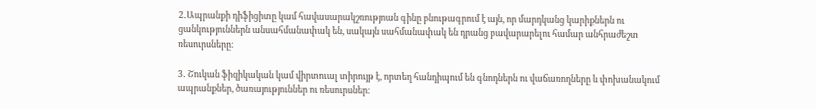2․Ապրանքի դիֆիցիտը կամ հավասարակշռությոան գինը բնութագրում է այն, որ մարդկանց կարիքներն ու ցանկություններն անսահմանափակ են, սակայն սահմանափակ են դրանց բավարարելու համար անհրաժեշտ ռեսուրսները։

3․ Շուկան ֆիզիկական կամ վիրտուալ տիրույթ է, որտեղ հանդիպում են գնոդներն ու վաճառողները և փոխանակում ապրանքներ, ծառայություններ ու ռեսուրսներ։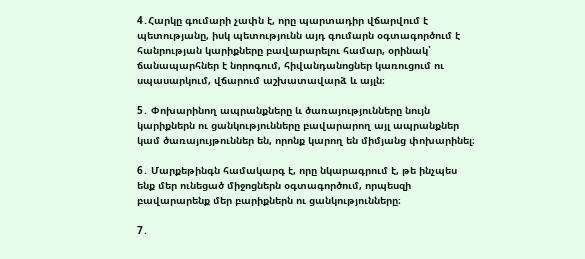4․Հարկը գումարի չափն է, որը պարտադիր վճարվում է պետությանը, իսկ պետությունն այդ գումարն օգտագործում է հանրության կարիքները բավարարելու համար, օրինակ՝ ճանապարհներ է նորոգում, հիվանդանոցներ կառուցում ու սպասարկում, վճարում աշխատավարձ և այլն։

5․ Փոխարինող ապրանքները և ծառայությունները նույն կարիքներն ու ցանկությունները բավարարող այլ ապրանքներ կամ ծառայույթուններ են, որոնք կարող են միմյանց փոխարինել։

6․ Մարքեթինգն համակարգ է, որը նկարագրում է, թե ինչպես ենք մեր ունեցած միջոցներն օգտագործում, որպեսզի բավարարենք մեր բարիքներն ու ցանկությունները։

7․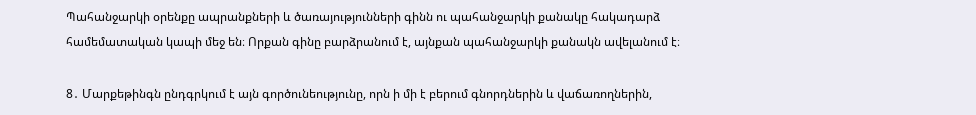Պահանջարկի օրենքը ապրանքների և ծառայությունների գինն ու պահանջարկի քանակը հակադարձ համեմատական կապի մեջ են։ Որքան գինը բարձրանում է, այնքան պահանջարկի քանակն ավելանում է։

8․ Մարքեթինգն ընդգրկում է այն գործունեությունը, որն ի մի է բերում գնորդներին և վաճառողներին,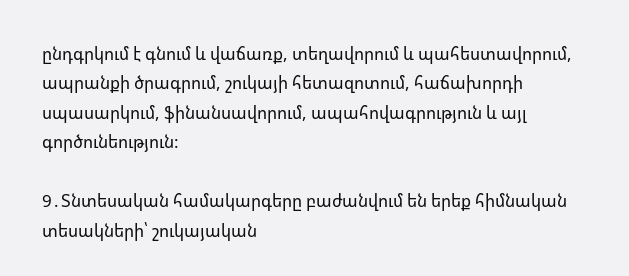ընդգրկում է գնում և վաճառք, տեղավորում և պահեստավորում, ապրանքի ծրագրում, շուկայի հետազոտում, հաճախորդի սպասարկում, ֆինանսավորում, ապահովագրություն և այլ գործունեություն:

9․Տնտեսական համակարգերը բաժանվում են երեք հիմնական տեսակների՝ շուկայական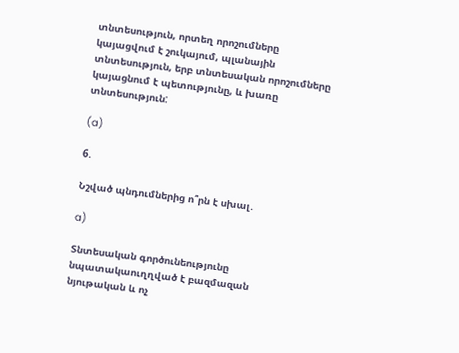տնտեսություն, որտեղ որոշումները կայացվում է շուկայում, պլանային տնտեսություն, երբ տնտեսական որոշումները կայացնում է պետությունը, և խառը տնտեսություն:

(a)

6.

Նշված պնդումներից ո՞րն է սխալ․

a)

Տնտեսական գործունեությունը նպատակաուղղված է բազմազան նյութական և ոչ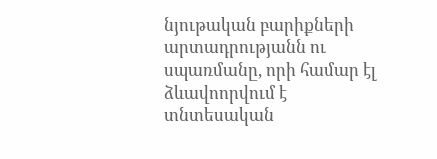նյութական բարիքների արտադրությանն ու սպառմանը, որի համար էլ ձևավոորվում է տնտեսական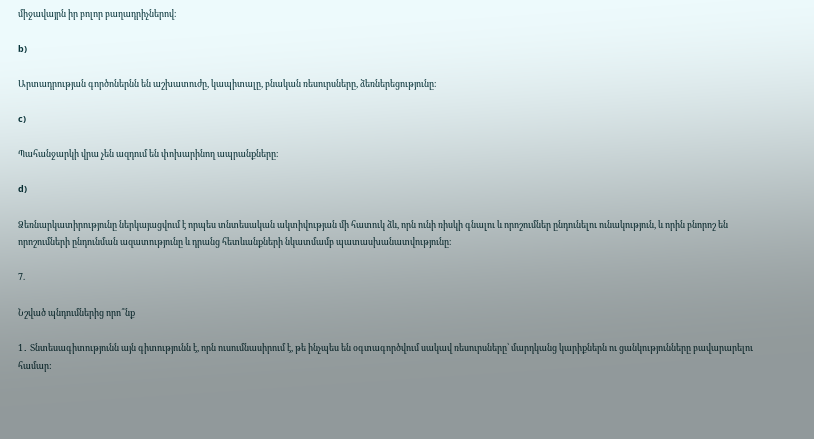միջավայրն իր բոլոր բաղադրիչներով։

b)

Արտադրության գործոներնն են աշխատուժը, կապիտալը, բնական ռեսուրսները, ձեռներեցությունը։

c)

Պահանջարկի վրա չեն ազդում են փոխարինող ապրանքները։

d)

Ձեռնարկատիրությունը ներկայացվում է որպես տնտեսական ակտիվության մի հատուկ ձև, որն ունի ռիսկի գնալու և որոշումներ ընդունելու ունակություն, և որին բնորոշ են որոշումների ընդունման ազատությունը և դրանց հետևանքների նկատմամբ պատասխանատվությունը։

7.

Նշված պնդումներից որո՞նք

1․ Տնտեսագիտությունն այն գիտությունն է, որն ուսումնասիրում է, թե ինչպես են օգտագործվում սակավ ռեսուրսները՝ մարդկանց կարիքներն ու ցանկությունները բավարարելու համար: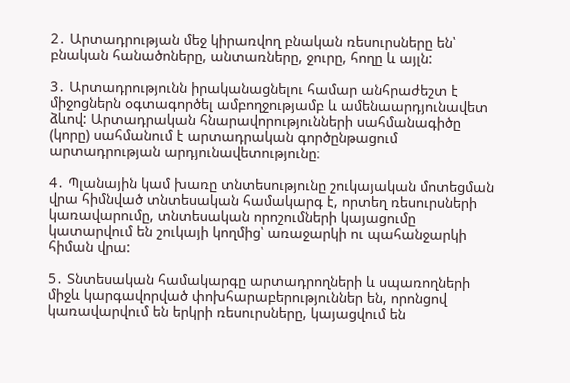2․ Արտադրության մեջ կիրառվող բնական ռեսուրսները են՝ բնական հանածոները, անտառները, ջուրը, հողը և այլն:

3․ Արտադրությունն իրականացնելու համար անհրաժեշտ է միջոցներն օգտագործել ամբողջությամբ և ամենաարդյունավետ ձևով: Արտադրական հնարավորությունների սահմանագիծը (կորը) սահմանում է արտադրական գործընթացում արտադրության արդյունավետությունը։

4․ Պլանային կամ խառը տնտեսությունը շուկայական մոտեցման վրա հիմնված տնտեսական համակարգ է, որտեղ ռեսուրսների կառավարումը, տնտեսական որոշումների կայացումը կատարվում են շուկայի կողմից՝ առաջարկի ու պահանջարկի հիման վրա:

5․ Տնտեսական համակարգը արտադրողների և սպառողների միջև կարգավորված փոխհարաբերություններ են, որոնցով կառավարվում են երկրի ռեսուրսները, կայացվում են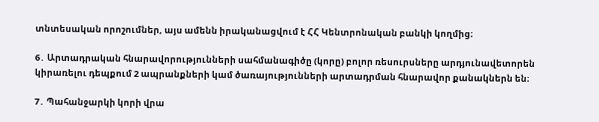տնտեսական որոշումներ, այս ամենն իրականացվում է ՀՀ Կենտրոնական բանկի կողմից։

6․ Արտադրական հնարավորությունների սահմանագիծը (կորը) բոլոր ռեսուրսները արդյունավետորեն կիրառելու դեպքում 2 ապրանքների կամ ծառայությունների արտադրման հնարավոր քանակներն են։

7․ Պահանջարկի կորի վրա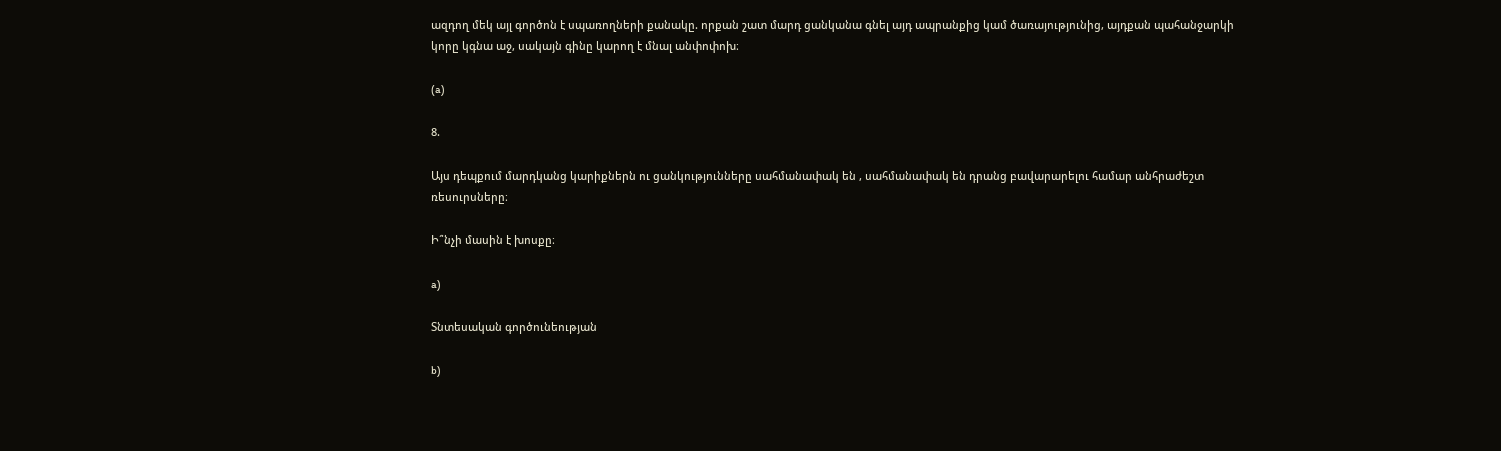ազդող մեկ այլ գործոն է սպառողների քանակը. որքան շատ մարդ ցանկանա գնել այդ ապրանքից կամ ծառայությունից, այդքան պահանջարկի կորը կգնա աջ, սակայն գինը կարող է մնալ անփոփոխ։

(a)

8.

Այս դեպքում մարդկանց կարիքներն ու ցանկությունները սահմանափակ են , սահմանափակ են դրանց բավարարելու համար անհրաժեշտ ռեսուրսները։

Ի՞նչի մասին է խոսքը։

a)

Տնտեսական գործունեության

b)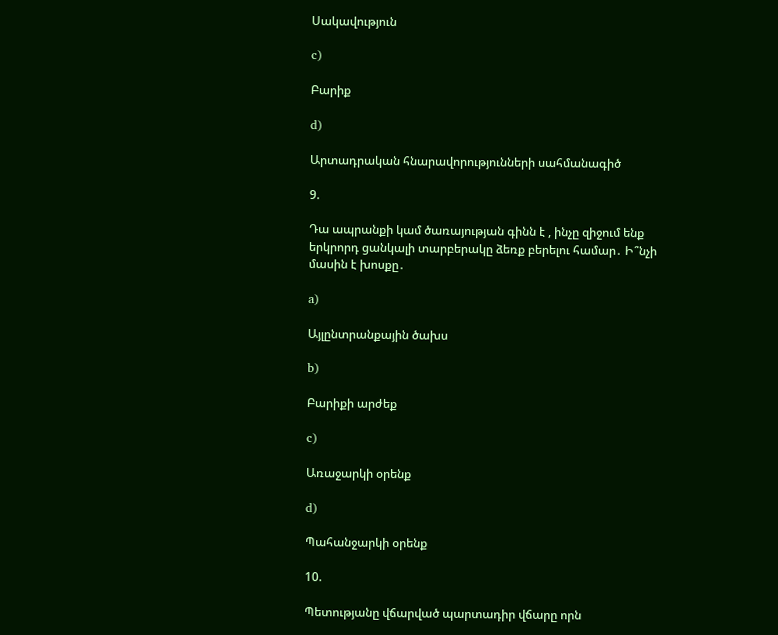Սակավություն

c)

Բարիք

d)

Արտադրական հնարավորությունների սահմանագիծ

9.

Դա ապրանքի կամ ծառայության գինն է , ինչը զիջում ենք երկրորդ ցանկալի տարբերակը ձեռք բերելու համար․ Ի՞նչի մասին է խոսքը․

a)

Այլընտրանքային ծախս

b)

Բարիքի արժեք

c)

Առաջարկի օրենք

d)

Պահանջարկի օրենք

10.

Պետությանը վճարված պարտադիր վճարը որն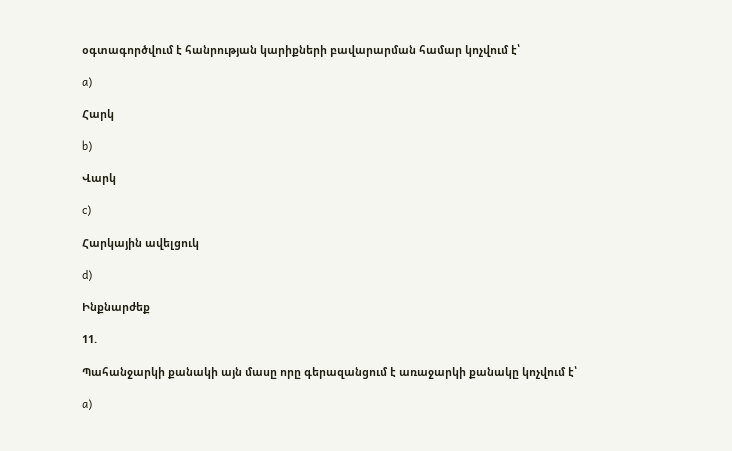օգտագործվում է հանրության կարիքների բավարարման համար կոչվում է՝

a)

Հարկ

b)

Վարկ

c)

Հարկային ավելցուկ

d)

Ինքնարժեք

11.

Պահանջարկի քանակի այն մասը որը գերազանցում է առաջարկի քանակը կոչվում է՝

a)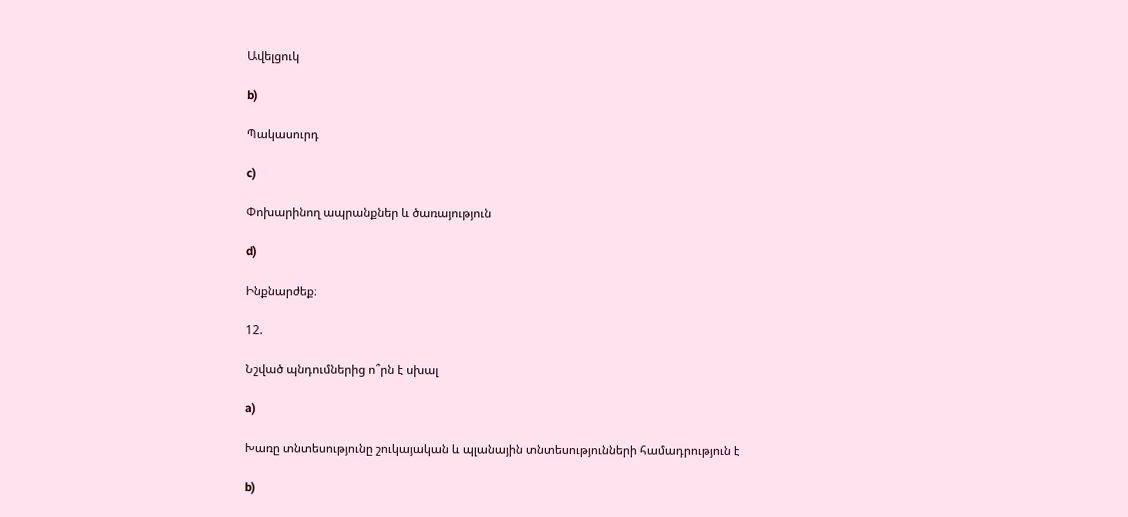Ավելցուկ

b)

Պակասուրդ

c)

Փոխարինող ապրանքներ և ծառայություն

d)

Ինքնարժեք։

12.

Նշված պնդումներից ո՞րն է սխալ

a)

Խառը տնտեսությունը շուկայական և պլանային տնտեսությունների համադրություն է

b)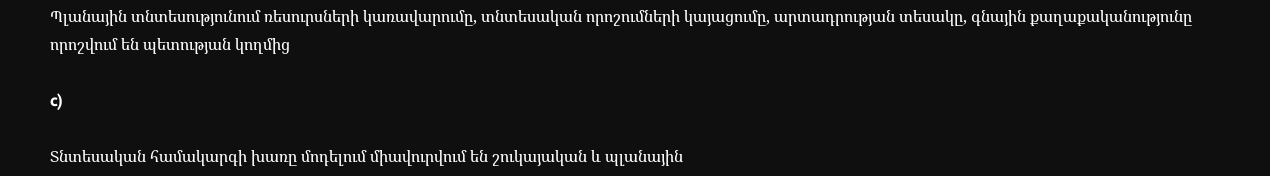Պլանային տնտեսությունում ռեսուրսների կառավարումը, տնտեսական որոշումների կայացումը, արտադրության տեսակը, գնային քաղաքականությունը որոշվում են պետության կողմից

c)

Տնտեսական համակարգի խառը մոդելում միավուրվում են շուկայական և պլանային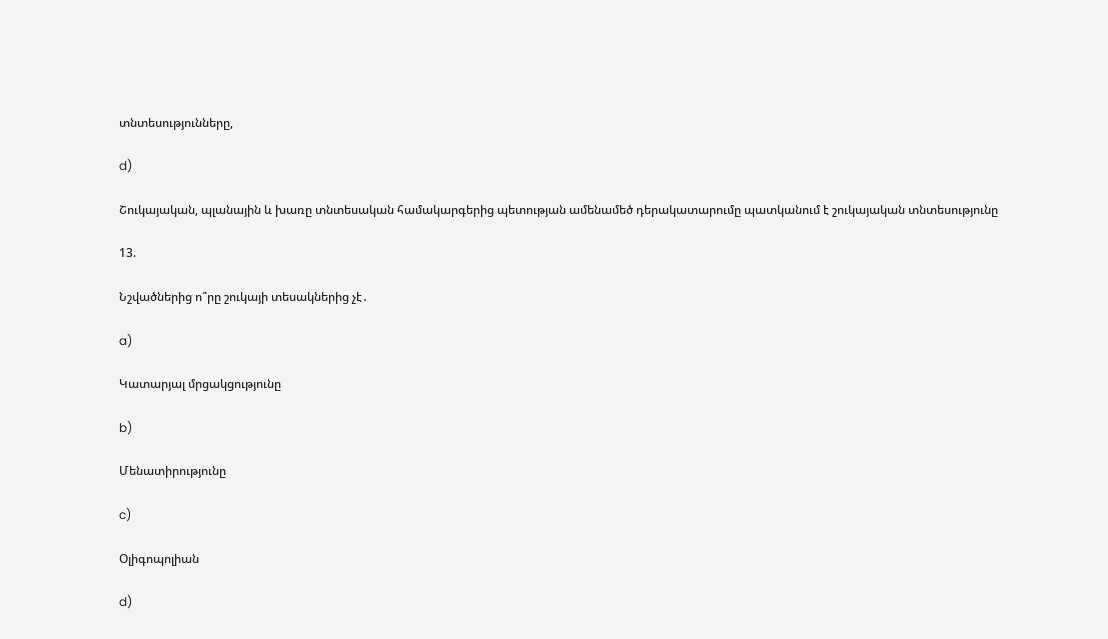տնտեսությունները,

d)

Շուկայական, պլանային և խառը տնտեսական համակարգերից պետության ամենամեծ դերակատարումը պատկանում է շուկայական տնտեսությունը

13.

Նշվածներից ո՞րը շուկայի տեսակներից չէ․

a)

Կատարյալ մրցակցությունը

b)

Մենատիրությունը

c)

Օլիգոպոլիան

d)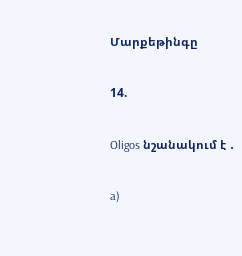Մարքեթինգը

14.

Oligos նշանակում է ․

a)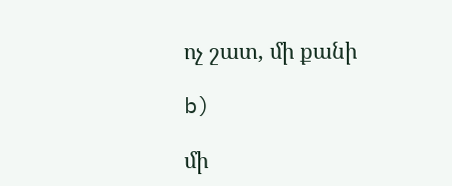ոչ շատ, մի քանի

b)

մի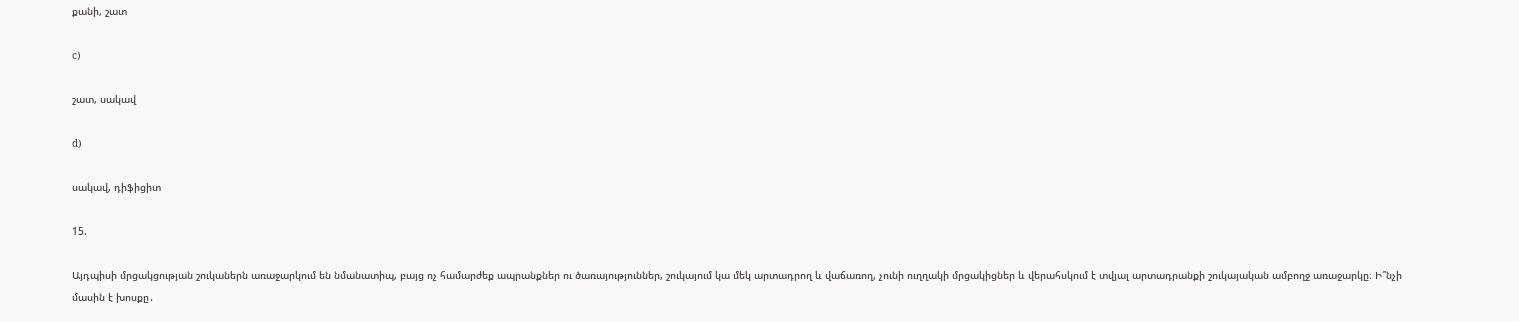քանի, շատ

c)

շատ, սակավ

d)

սակավ, դիֆիցիտ

15.

Այդպիսի մրցակցության շուկաներն առաջարկում են նմանատիպ, բայց ոչ համարժեք ապրանքներ ու ծառայություններ, շուկայում կա մեկ արտադրող և վաճառող, չունի ուղղակի մրցակիցներ և վերահսկում է տվյալ արտադրանքի շուկայական ամբողջ առաջարկը։ Ի՞նչի մասին է խոսքը․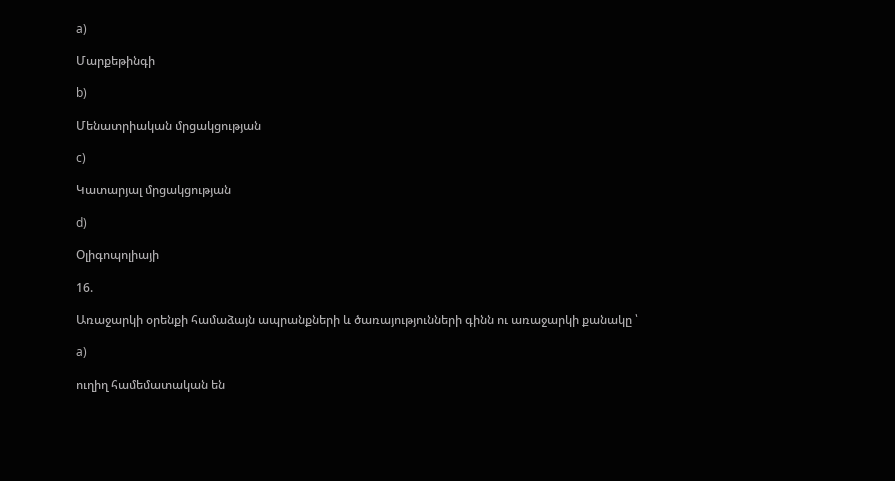a)

Մարքեթինգի

b)

Մենատրիական մրցակցության

c)

Կատարյալ մրցակցության

d)

Օլիգոպոլիայի

16.

Առաջարկի օրենքի համաձայն ապրանքների և ծառայությունների գինն ու առաջարկի քանակը ՝

a)

ուղիղ համեմատական են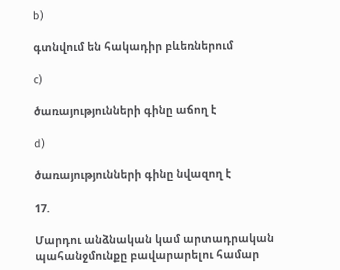b)

գտնվում են հակադիր բևեռներում

c)

ծառայությունների գինը աճող է

d)

ծառայությունների գինը նվազող է

17.

Մարդու անձնական կամ արտադրական պահանջմունքը բավարարելու համար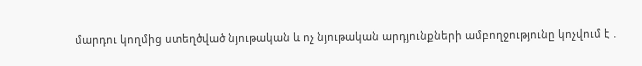մարդու կողմից ստեղծված նյութական և ոչ նյութական արդյունքների ամբողջությունը կոչվում է ․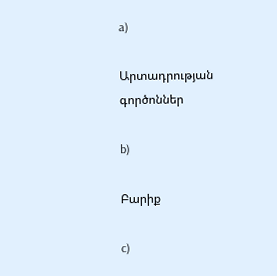a)

Արտադրության գործոններ

b)

Բարիք

c)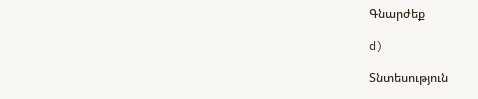Գնարժեք

d)

Տնտեսություն